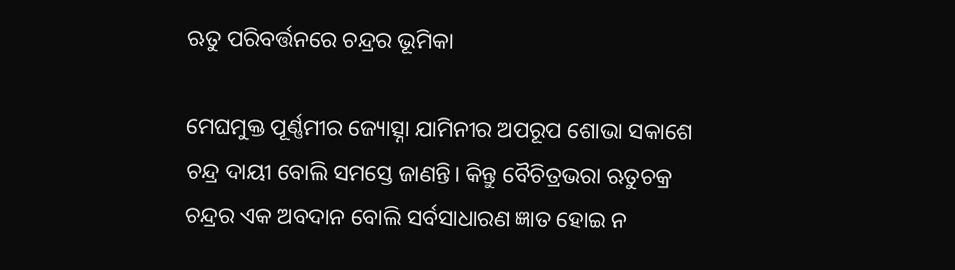ଋତୁ ପରିବର୍ତ୍ତନରେ ଚନ୍ଦ୍ରର ଭୂମିକା

ମେଘମୁକ୍ତ ପୂର୍ଣ୍ଣମୀର ଜ୍ୟୋତ୍ସ୍ନା ଯାମିନୀର ଅପରୂପ ଶୋଭା ସକାଶେ ଚନ୍ଦ୍ର ଦାୟୀ ବୋଲି ସମସ୍ତେ ଜାଣନ୍ତି। କିନ୍ତୁ ବୈଚିତ୍ରଭରା ଋତୁଚକ୍ର ଚନ୍ଦ୍ରର ଏକ ଅବଦାନ ବୋଲି ସର୍ବସାଧାରଣ ଜ୍ଞାତ ହୋଇ ନ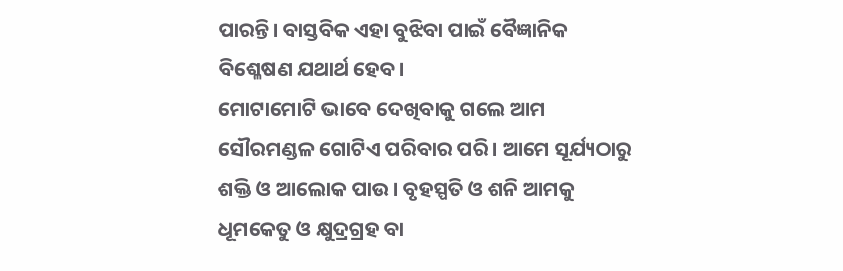ପାରନ୍ତି। ବାସ୍ତବିକ ଏହା ବୁଝିବା ପାଇଁ ବୈଜ୍ଞାନିକ ବିଶ୍ଳେଷଣ ଯଥାର୍ଥ ହେବ।
ମୋଟାମୋଟି ଭାବେ ଦେଖିବାକୁ ଗଲେ ଆମ ସୌରମଣ୍ଡଳ ଗୋଟିଏ ପରିବାର ପରି। ଆମେ ସୂର୍ଯ୍ୟଠାରୁ ଶକ୍ତି ଓ ଆଲୋକ ପାଉ। ବୃହସ୍ପତି ଓ ଶନି ଆମକୁ ଧୂମକେତୁ ଓ କ୍ଷୁଦ୍ରଗ୍ରହ ବା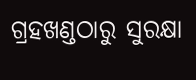ଗ୍ରହଖଣ୍ଡଠାରୁ ସୁରକ୍ଷା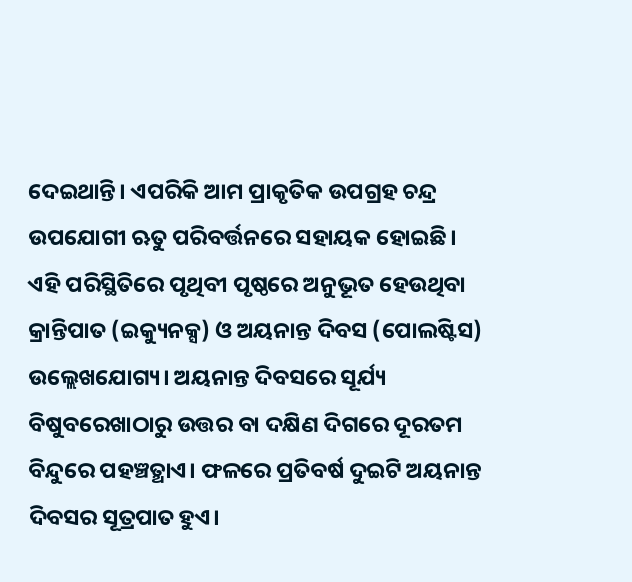ଦେଇଥାନ୍ତି। ଏପରିକି ଆମ ପ୍ରାକୃତିକ ଉପଗ୍ରହ ଚନ୍ଦ୍ର ଉପଯୋଗୀ ଋତୁ ପରିବର୍ତ୍ତନରେ ସହାୟକ ହୋଇଛି।
ଏହି ପରିସ୍ଥିତିରେ ପୃଥିବୀ ପୃଷ୍ଠରେ ଅନୁଭୂତ ହେଉଥିବା କ୍ରାନ୍ତିପାତ (ଇକ୍ୟୁନକ୍ସ) ଓ ଅୟନାନ୍ତ ଦିବସ (ପୋଲଷ୍ଟିସ) ଉଲ୍ଲେଖଯୋଗ୍ୟ। ଅୟନାନ୍ତ ଦିବସରେ ସୂର୍ଯ୍ୟ ବିଷୁବରେଖାଠାରୁ ଉତ୍ତର ବା ଦକ୍ଷିଣ ଦିଗରେ ଦୂରତମ ବିନ୍ଦୁରେ ପହଞ୍ଚତ୍ଥାଏ। ଫଳରେ ପ୍ରତିବର୍ଷ ଦୁଇଟି ଅୟନାନ୍ତ ଦିବସର ସୂତ୍ରପାତ ହୁଏ।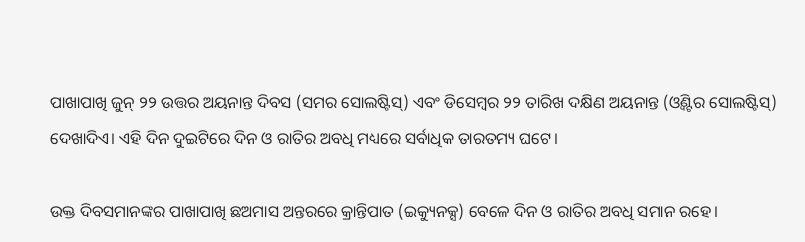ପାଖାପାଖି ଜୁନ୍‌ ୨୨ ଉତ୍ତର ଅୟନାନ୍ତ ଦିବସ (ସମର ସୋଲଷ୍ଟିସ୍‌) ଏବଂ ଡିସେମ୍ବର ୨୨ ତାରିଖ ଦକ୍ଷିଣ ଅୟନାନ୍ତ (ଓ୍ବିଣ୍ଟର ସୋଲଷ୍ଟିସ୍‌) ଦେଖାଦିଏ। ଏହି ଦିନ ଦୁଇଟିରେ ଦିନ ଓ ରାତିର ଅବଧି ମଧ୍ୟରେ ସର୍ବାଧିକ ତାରତମ୍ୟ ଘଟେ।

ଉକ୍ତ ଦିବସମାନଙ୍କର ପାଖାପାଖି ଛଅମାସ ଅନ୍ତରରେ କ୍ରାନ୍ତିପାତ (ଇକ୍ୟୁନକ୍ସ) ବେଳେ ଦିନ ଓ ରାତିର ଅବଧି ସମାନ ରହେ।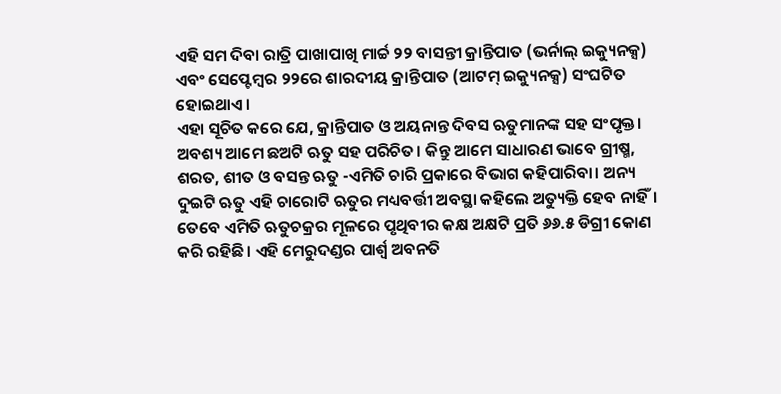ଏହି ସମ ଦିବା ରାତ୍ରି ପାଖାପାଖି ମାର୍ଚ୍ଚ ୨୨ ବାସନ୍ତୀ କ୍ରାନ୍ତିପାତ (ଭର୍ନାଲ୍‌ ଇକ୍ୟୁନକ୍ସ) ଏବଂ ସେପ୍ଟେମ୍ବର ୨୨ରେ ଶାରଦୀୟ କ୍ରାନ୍ତିପାତ (ଆଟମ୍‌ ଇକ୍ୟୁନକ୍ସ) ସଂଘଟିତ ହୋଇଥାଏ।
ଏହା ସୂଚିତ କରେ ଯେ, କ୍ରାନ୍ତିପାତ ଓ ଅୟନାନ୍ତ ଦିବସ ଋତୁମାନଙ୍କ ସହ ସଂପୃକ୍ତ। ଅବଶ୍ୟ ଆମେ ଛଅଟି ଋତୁ ସହ ପରିଚିତ। କିନ୍ତୁ ଆମେ ସାଧାରଣ ଭାବେ ଗ୍ରୀଷ୍ମ, ଶରତ, ଶୀତ ଓ ବସନ୍ତ ଋତୁ -ଏମିତି ଚାରି ପ୍ରକାରେ ବିଭାଗ କହିପାରିବା। ଅନ୍ୟ ଦୁଇଟି ଋତୁ ଏହି ଚାରୋଟି ଋତୁର ମଧ୍ୟବର୍ତ୍ତୀ ଅବସ୍ଥା କହିଲେ ଅତ୍ୟୁକ୍ତି ହେବ ନାହିଁ।
ତେବେ ଏମିତି ଋତୁଚକ୍ରର ମୂଳରେ ପୃଥିବୀର କକ୍ଷ ଅକ୍ଷଟି ପ୍ରତି ୬୬.୫ ଡିଗ୍ରୀ କୋଣ କରି ରହିଛି। ଏହି ମେରୁଦଣ୍ଡର ପାର୍ଶ୍ୱ ଅବନତି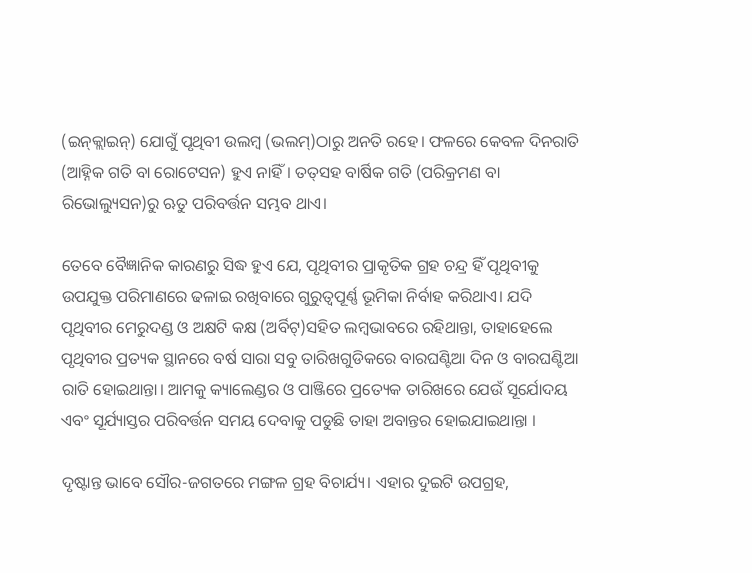(ଇନ୍‌କ୍ଲାଇନ୍‌) ଯୋଗୁଁ ପୃଥିବୀ ଉଲମ୍ବ (ଭଲମ୍‌)ଠାରୁ ଅନତି ରହେ। ଫଳରେ କେବଳ ଦିନରାତି (ଆହ୍ନିକ ଗତି ବା ରୋଟେସନ) ହୁଏ ନାହିଁ। ତତ୍‌ସହ ବାର୍ଷିକ ଗତି (ପରିକ୍ରମଣ ବା ରିଭୋଲ୍ୟୁସନ)ରୁ ଋତୁ ପରିବର୍ତ୍ତନ ସମ୍ଭବ ଥାଏ।

ତେବେ ବୈଜ୍ଞାନିକ କାରଣରୁ ସିଦ୍ଧ ହୁଏ ଯେ, ପୃଥିବୀର ପ୍ରାକୃତିକ ଗ୍ରହ ଚନ୍ଦ୍ର ହିଁ ପୃଥିବୀକୁ ଉପଯୁକ୍ତ ପରିମାଣରେ ଢଳାଇ ରଖିବାରେ ଗୁରୁତ୍ୱପୂର୍ଣ୍ଣ ଭୂମିକା ନିର୍ବାହ କରିଥାଏ। ଯଦି ପୃଥିବୀର ମେରୁଦଣ୍ଡ ଓ ଅକ୍ଷଟି କକ୍ଷ (ଅର୍ବିଟ୍‌)ସହିତ ଲମ୍ବଭାବରେ ରହିଥାନ୍ତା, ତାହାହେଲେ ପୃଥିବୀର ପ୍ରତ୍ୟକ ସ୍ଥାନରେ ବର୍ଷ ସାରା ସବୁ ତାରିଖଗୁଡିକରେ ବାରଘଣ୍ଟିଆ ଦିନ ଓ ବାରଘଣ୍ଟିଆ ରାତି ହୋଇଥାନ୍ତା। ଆମକୁ କ୍ୟାଲେଣ୍ଡର ଓ ପାଞ୍ଜିରେ ପ୍ରତ୍ୟେକ ତାରିଖରେ ଯେଉଁ ସୂର୍ଯୋଦୟ ଏବଂ ସୂର୍ଯ୍ୟାସ୍ତର ପରିବର୍ତ୍ତନ ସମୟ ଦେବାକୁ ପଡୁଛି ତାହା ଅବାନ୍ତର ହୋଇଯାଇଥାନ୍ତା ।

ଦୃଷ୍ଟାନ୍ତ ଭାବେ ସୌର-ଜଗତରେ ମଙ୍ଗଳ ଗ୍ରହ ବିଚାର୍ଯ୍ୟ। ଏହାର ଦୁଇଟି ଉପଗ୍ରହ,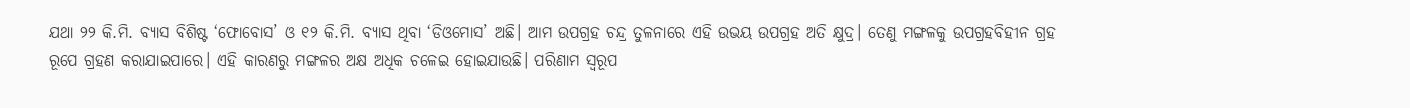ଯଥା ୨୨ କି.ମି. ବ୍ୟାସ ବିଶିଷ୍ଟ ‘ଫୋବୋସ’ ଓ ୧୨ କି.ମି. ବ୍ୟାସ ଥିବା ‘ଡିଓମୋସ’ ଅଛି। ଆମ ଉପଗ୍ରହ ଚନ୍ଦ୍ର ତୁଳନାରେ ଏହି ଉଭୟ ଉପଗ୍ରହ ଅତି କ୍ଷୁଦ୍ର। ତେଣୁ ମଙ୍ଗଳକୁ ଉପଗ୍ରହବିହୀନ ଗ୍ରହ ରୂପେ ଗ୍ରହଣ କରାଯାଇପାରେ। ଏହି କାରଣରୁ ମଙ୍ଗଳର ଅକ୍ଷ ଅଧିକ ଚଳେଇ ହୋଇଯାଉଛି। ପରିଣାମ ସ୍ବରୂପ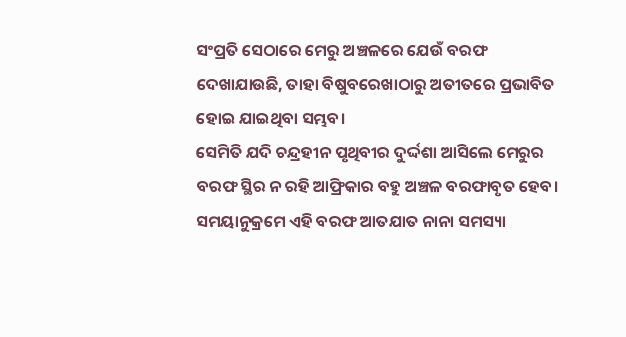ସଂପ୍ରତି ସେଠାରେ ମେରୁ ଅଞ୍ଚଳରେ ଯେଉଁ ବରଫ ଦେଖାଯାଉଛି, ତାହା ବିଷୁବରେଖାଠାରୁ ଅତୀତରେ ପ୍ରଭାବିତ ହୋଇ ଯାଇଥିବା ସମ୍ଭବ।
ସେମିତି ଯଦି ଚନ୍ଦ୍ରହୀନ ପୃଥିବୀର ଦୁର୍ଦ୍ଦଶା ଆସିଲେ ମେରୁର ବରଫ ସ୍ଥିର ନ ରହି ଆଫ୍ରିକାର ବହୁ ଅଞ୍ଚଳ ବରଫାବୃତ ହେବ। ସମୟାନୁକ୍ରମେ ଏହି ବରଫ ଆତଯାତ ନାନା ସମସ୍ୟା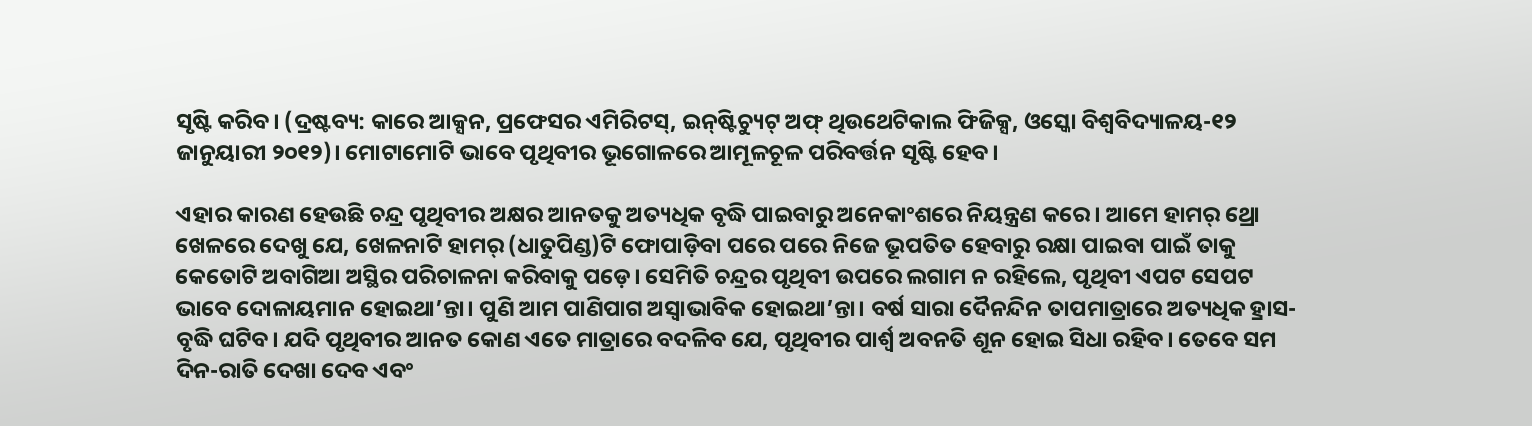ସୃଷ୍ଟି କରିବ। (ଦ୍ରଷ୍ଟବ୍ୟ: କାରେ ଆକ୍ସନ, ପ୍ରଫେସର ଏମିରିଟସ୍‌, ଇନ୍‌ଷ୍ଟିଚ୍ୟୁଟ୍‌ ଅଫ୍‌ ଥିଉଥେଟିକାଲ ଫିଜିକ୍ସ, ଓସ୍କୋ ବିଶ୍ୱବିଦ୍ୟାଳୟ-୧୨ ଜାନୁୟାରୀ ୨୦୧୨)। ମୋଟାମୋଟି ଭାବେ ପୃଥିବୀର ଭୂଗୋଳରେ ଆମୂଳଚୂଳ ପରିବର୍ତ୍ତନ ସୃଷ୍ଟି ହେବ।

ଏହାର କାରଣ ହେଉଛି ଚନ୍ଦ୍ର ପୃଥିବୀର ଅକ୍ଷର ଆନତକୁ ଅତ୍ୟଧିକ ବୃଦ୍ଧି ପାଇବାରୁ ଅନେକାଂଶରେ ନିୟନ୍ତ୍ରଣ କରେ। ଆମେ ହାମର୍‌ ଥ୍ରୋ ଖେଳରେ ଦେଖୁ ଯେ, ଖେଳନାଟି ହାମର୍‌ (ଧାତୁପିଣ୍ଡ)ଟି ଫୋପାଡ଼ିବା ପରେ ପରେ ନିଜେ ଭୂପତିତ ହେବାରୁ ରକ୍ଷା ପାଇବା ପାଇଁ ତାକୁ କେତୋଟି ଅବାଗିଆ ଅସ୍ଥିର ପରିଚାଳନା କରିବାକୁ ପଡ଼େ। ସେମିତି ଚନ୍ଦ୍ରର ପୃଥିବୀ ଉପରେ ଲଗାମ ନ ରହିଲେ, ପୃଥିବୀ ଏପଟ ସେପଟ ଭାବେ ଦୋଳାୟମାନ ହୋଇଥା’ନ୍ତା। ପୁଣି ଆମ ପାଣିପାଗ ଅସ୍ବାଭାବିକ ହୋଇଥା’ନ୍ତା। ବର୍ଷ ସାରା ଦୈନନ୍ଦିନ ତାପମାତ୍ରାରେ ଅତ୍ୟଧିକ ହ୍ରାସ-ବୃଦ୍ଧି ଘଟିବ। ଯଦି ପୃଥିବୀର ଆନତ କୋଣ ଏତେ ମାତ୍ରାରେ ବଦଳିବ ଯେ, ପୃଥିବୀର ପାର୍ଶ୍ୱ ଅବନତି ଶୂନ ହୋଇ ସିଧା ରହିବ। ତେବେ ସମ ଦିନ-ରାତି ଦେଖା ଦେବ ଏବଂ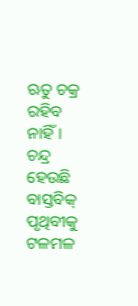ଋତୁ ଚକ୍ର ରହିବ ନାହିଁ। ଚନ୍ଦ୍ର ହେଉଛି ବାସ୍ତବିକ୍‌ ପୃଥିବୀକୁ ଟଳମଳ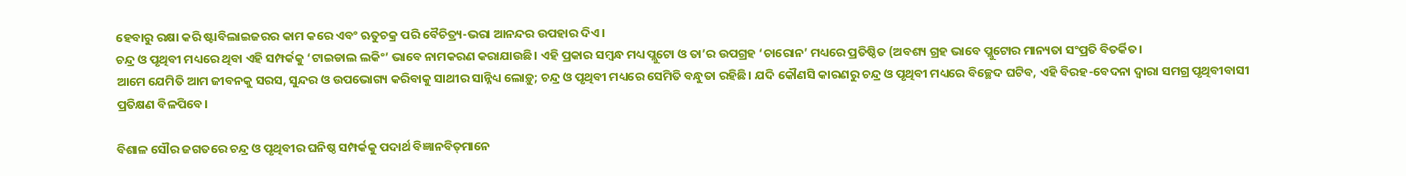ହେବାରୁ ରକ୍ଷା କରି ଷ୍ଟାବିଲାଇଜରର କାମ କରେ ଏବଂ ଋତୁଚକ୍ର ପରି ବୈଚିତ୍ର୍ୟ-ଭରା ଆନନ୍ଦର ଉପହାର ଦିଏ।
ଚନ୍ଦ୍ର ଓ ପୃଥିବୀ ମଧ୍ୟରେ ଥିବା ଏହି ସମ୍ପର୍କକୁ ‘ଟାଇଡାଲ ଲକିଂ’ ଭାବେ ନାମକରଣ କରାଯାଉଛି। ଏହି ପ୍ରକାର ସମ୍ବନ୍ଧ ମଧ୍ୟ ପ୍ଲୁଟୋ ଓ ତା’ର ଉପଗ୍ରହ ‘ଚାରୋନ’ ମଧ୍ୟରେ ପ୍ରତିଷ୍ଠିତ (ଅବଶ୍ୟ ଗ୍ରହ ଭାବେ ପ୍ଲୁଟୋର ମାନ୍ୟତା ସଂପ୍ରତି ବିତର୍କିତ।
ଆମେ ଯେମିତି ଆମ ଜୀବନକୁ ସରସ, ସୁନ୍ଦର ଓ ଉପଭୋଗ୍ୟ କରିବାକୁ ସାଥୀର ସାନ୍ନିଧ୍ୟ ଲୋଡ଼ୁ; ଚନ୍ଦ୍ର ଓ ପୃଥିବୀ ମଧ୍ୟରେ ସେମିତି ବନ୍ଧୁତା ରହିଛି। ଯଦି କୌଣସି କାରଣରୁ ଚନ୍ଦ୍ର ଓ ପୃଥିବୀ ମଧ୍ୟରେ ବିଚ୍ଛେଦ ଘଟିବ, ଏହି ବିରହ-ବେଦନା ଦ୍ୱାରା ସମଗ୍ର ପୃଥିବୀବାସୀ ପ୍ରତିକ୍ଷଣ ବିଳପିବେ।

ବିଶାଳ ସୌର ଜଗତରେ ଚନ୍ଦ୍ର ଓ ପୃଥିବୀର ଘନିଷ୍ଠ ସମ୍ପର୍କକୁ ପଦାର୍ଥ ବିଜ୍ଞାନବିତ୍‌ମାନେ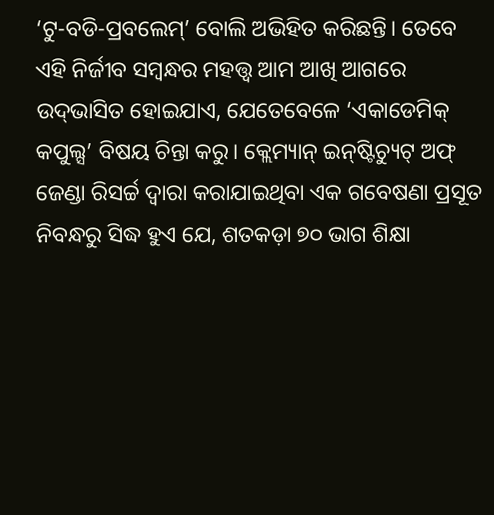‘ଟୁ-ବଡି-ପ୍ରବଲେମ୍‌’ ବୋଲି ଅଭିହିତ କରିଛନ୍ତି। ତେବେ ଏହି ନିର୍ଜୀବ ସମ୍ବନ୍ଧର ମହତ୍ତ୍ୱ ଆମ ଆଖି ଆଗରେ ଉଦ୍‌ଭାସିତ ହୋଇଯାଏ, ଯେତେବେଳେ ‘ଏକାଡେମିକ୍‌ କପୁଲ୍ସ’ ବିଷୟ ଚିନ୍ତା କରୁ। କ୍ଲେମ୍ୟାନ୍‌ ଇନ୍‌ଷ୍ଟିଚ୍ୟୁଟ୍‌ ଅଫ୍‌ ଜେଣ୍ଡା ରିସର୍ଚ୍ଚ ଦ୍ୱାରା କରାଯାଇଥିବା ଏକ ଗବେଷଣା ପ୍ରସୂତ ନିବନ୍ଧରୁ ସିଦ୍ଧ ହୁଏ ଯେ, ଶତକଡ଼ା ୭୦ ଭାଗ ଶିକ୍ଷା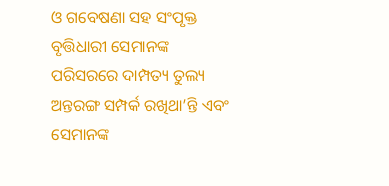ଓ ଗବେଷଣା ସହ ସଂପୃକ୍ତ ବୃତ୍ତିଧାରୀ ସେମାନଙ୍କ ପରିସରରେ ଦାମ୍ପତ୍ୟ ତୁଲ୍ୟ ଅନ୍ତରଙ୍ଗ ସମ୍ପର୍କ ରଖିଥା’ନ୍ତି ଏବଂ ସେମାନଙ୍କ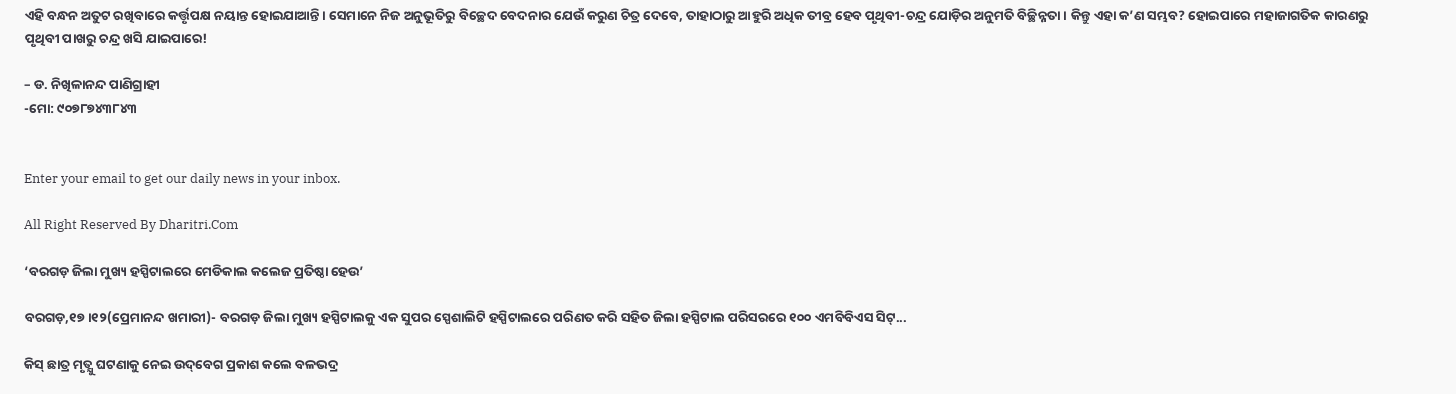ଏହି ବନ୍ଧନ ଅତୁଟ ରଖିବାରେ କର୍ତ୍ତୃପକ୍ଷ ନୟାନ୍ତ ହୋଇଯାଆନ୍ତି। ସେମାନେ ନିଜ ଅନୁଭୂତିରୁ ବିଚ୍ଛେଦ ବେଦନାର ଯେଉଁ କରୁଣ ଚିତ୍ର ଦେବେ, ତାହାଠାରୁ ଆହୁରି ଅଧିକ ତୀବ୍ର ହେବ ପୃଥିବୀ-ଚନ୍ଦ୍ର ଯୋଡ଼ିର ଅନୁମତି ବିଚ୍ଛିନ୍ନତା। କିନ୍ତୁ ଏହା କ’ଣ ସମ୍ଭବ? ହୋଇପାରେ ମହାଜାଗତିକ କାରଣରୁ ପୃଥିବୀ ପାଖରୁ ଚନ୍ଦ୍ର ଖସି ଯାଇପାରେ!

– ଡ. ନିଖିଳାନନ୍ଦ ପାଣିଗ୍ରାହୀ
-ମୋ: ୯୦୭୮୭୪୩୮୪୩


Enter your email to get our daily news in your inbox.

All Right Reserved By Dharitri.Com

‘ବରଗଡ଼ ଜିଲା ମୁଖ୍ୟ ହସ୍ପିଟାଲରେ ମେଡିକାଲ କଲେଜ ପ୍ରତିଷ୍ଠା ହେଉ’

ବରଗଡ଼,୧୭।୧୨(ପ୍ରେମାନନ୍ଦ ଖମାରୀ)- ବରଗଡ଼ ଜିଲା ମୁଖ୍ୟ ହସ୍ପିଟାଲକୁ ଏକ ସୁପର ସ୍ପେଶାଲିଟି ହସ୍ପିଟାଲରେ ପରିଣତ କରି ସହିତ ଜିଲା ହସ୍ପିଟାଲ ପରିସରରେ ୧୦୦ ଏମବିବିଏସ ସିଟ୍...

କିସ୍‌ ଛାତ୍ର ମୃତ୍ଯୁ ଘଟଣାକୁ ନେଇ ଉଦ୍‌ବେଗ ପ୍ରକାଶ କଲେ ବଳଭଦ୍ର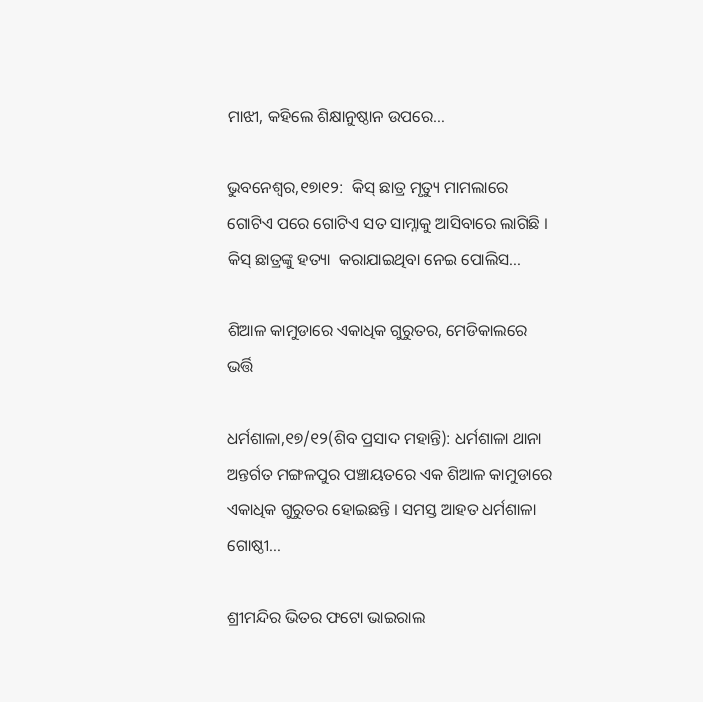ମାଝୀ, କହିଲେ ଶିକ୍ଷାନୁଷ୍ଠାନ ଉପରେ…

ଭୁବନେଶ୍ୱର,୧୭ା୧୨:  କିସ୍ ଛାତ୍ର ମୃତ୍ୟୁ ମାମଲାରେ ଗୋଟିଏ ପରେ ଗୋଟିଏ ସତ ସାମ୍ନାକୁ ଆସିବାରେ ଲାଗିଛି । କିସ୍‌ ଛାତ୍ରଙ୍କୁ ହତ୍ୟା  କରାଯାଇଥିବା ନେଇ ପୋଲିସ...

ଶିଆଳ କାମୁଡାରେ ଏକାଧିକ ଗୁରୁତର, ମେଡିକାଲରେ ଭର୍ତ୍ତି

ଧର୍ମଶାଳା,୧୭/୧୨(ଶିବ ପ୍ରସାଦ ମହାନ୍ତି): ଧର୍ମଶାଳା ଥାନା ଅନ୍ତର୍ଗତ ମଙ୍ଗଳପୁର ପଞ୍ଚାୟତରେ ଏକ ଶିଆଳ କାମୁଡାରେ ଏକାଧିକ ଗୁରୁତର ହୋଇଛନ୍ତି । ସମସ୍ତ ଆହତ ଧର୍ମଶାଳା ଗୋଷ୍ଠୀ...

ଶ୍ରୀମନ୍ଦିର ଭିତର ଫଟୋ ଭାଇରାଲ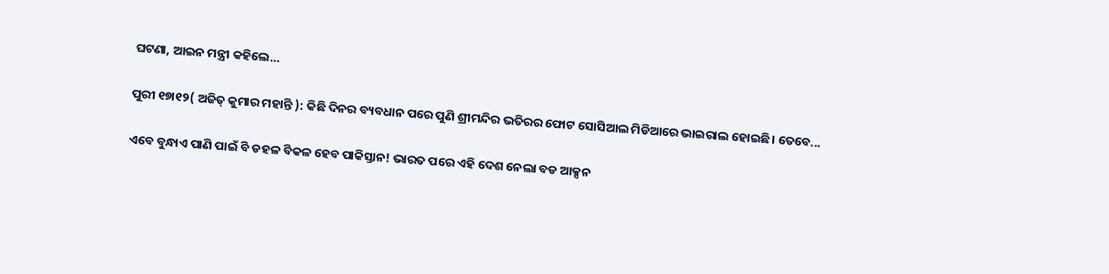ଘଟଣା, ଆଇନ ମନ୍ତ୍ରୀ କହିଲେ…

ପୁରୀ ୧୭ା୧୨( ଅଜିତ୍ କୁମାର ମହାନ୍ତି ): କିଛି ଦିନର ବ୍ୟବଧାନ ପରେ ପୁଣି ଶ୍ରୀମନ୍ଦିର ଭତିରର ଫୋଟ ସୋସିଆଲ ମିଡିଆରେ ଭାଇରାଲ ହୋଇଛି। ତେବେ...

ଏବେ ବୁନ୍ଧାଏ ପାଣି ପାଇଁ ବି ଡହଳ ବିକଳ ହେବ ପାକିସ୍ତାନ! ଭାରତ ପରେ ଏହି ଦେଶ ନେଲା ବଡ ଆକ୍ସନ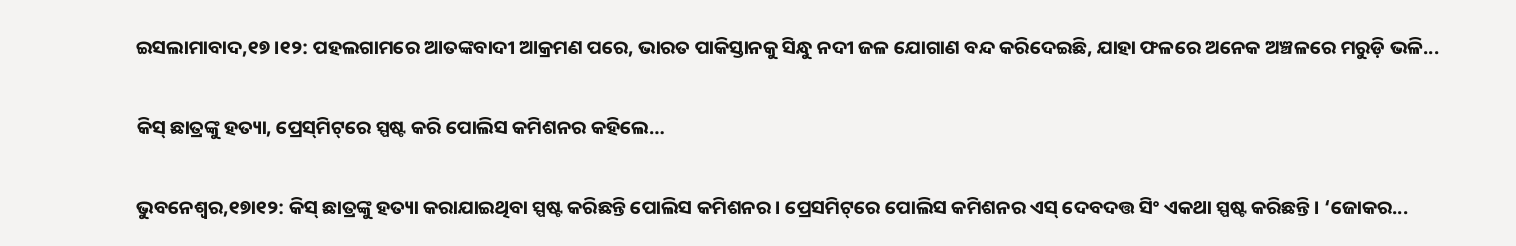ଇସଲାମାବାଦ,୧୭।୧୨: ପହଲଗାମରେ ଆତଙ୍କବାଦୀ ଆକ୍ରମଣ ପରେ, ଭାରତ ପାକିସ୍ତାନକୁ ସିନ୍ଧୁ ନଦୀ ଜଳ ଯୋଗାଣ ବନ୍ଦ କରିଦେଇଛି, ଯାହା ଫଳରେ ଅନେକ ଅଞ୍ଚଳରେ ମରୁଡ଼ି ଭଳି...

କିସ୍‌ ଛାତ୍ରଙ୍କୁ ହତ୍ୟା, ପ୍ରେସ୍‌ମିଟ୍‌ରେ ସ୍ପଷ୍ଟ କରି ପୋଲିସ କମିଶନର କହିଲେ…

ଭୁବନେଶ୍ୱର,୧୭ା୧୨: କିସ୍‌ ଛାତ୍ରଙ୍କୁ ହତ୍ୟା କରାଯାଇଥିବା ସ୍ପଷ୍ଟ କରିଛନ୍ତି ପୋଲିସ କମିଶନର। ପ୍ରେସମିଟ୍‌ରେ ପୋଲିସ କମିଶନର ଏସ୍‌ ଦେବଦତ୍ତ ସିଂ ଏକଥା ସ୍ପଷ୍ଟ କରିଛନ୍ତି। ‘ଜୋକର...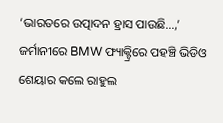‘ଭାରତରେ ଉତ୍ପାଦନ ହ୍ରାସ ପାଉଛି…,’ ଜର୍ମାନୀରେ BMW ଫ୍ୟାକ୍ଟ୍ରିରେ ପହଞ୍ଚି ଭିଡିଓ ଶେୟାର କଲେ ରାହୁଲ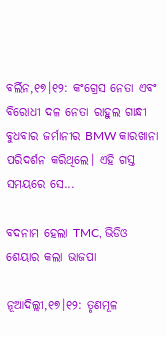ବର୍ଲିନ,୧୭।୧୨: କଂଗ୍ରେସ ନେତା ଏବଂ ବିରୋଧୀ ଦଳ ନେତା ରାହୁଲ ଗାନ୍ଧୀ ବୁଧବାର ଜର୍ମାନୀର BMW କାରଖାନା ପରିଦର୍ଶନ କରିଥିଲେ। ଏହି ଗସ୍ତ ସମୟରେ ସେ...

ବଦନାମ ହେଲା TMC, ଭିଡିଓ ଶେୟାର କଲା ଭାଜପା

ନୂଆଦିଲ୍ଲୀ,୧୭।୧୨: ତୃଣମୂଳ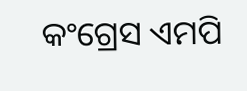କଂଗ୍ରେସ ଏମପି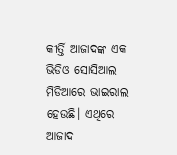କୀର୍ତ୍ତି ଆଜାଦଙ୍କ ଏକ ଭିଡିଓ ସୋସିଆଲ ମିଡିଆରେ ଭାଇରାଲ ହେଉଛି। ଏଥିରେ ଆଜାଦ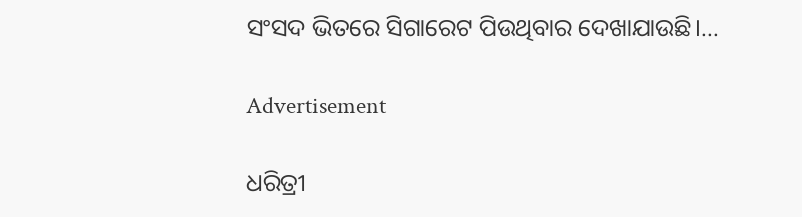ସଂସଦ ଭିତରେ ସିଗାରେଟ ପିଉଥିବାର ଦେଖାଯାଉଛି।...

Advertisement

ଧରିତ୍ରୀ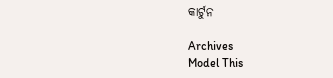କାର୍ଟୁନ

Archives
Model This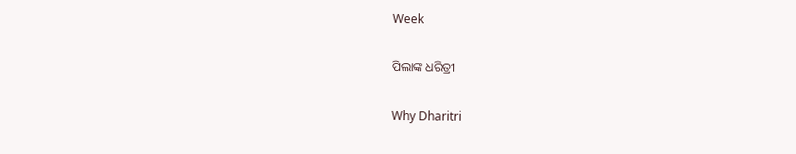Week

ପିଲାଙ୍କ ଧରିତ୍ରୀ

Why Dharitri